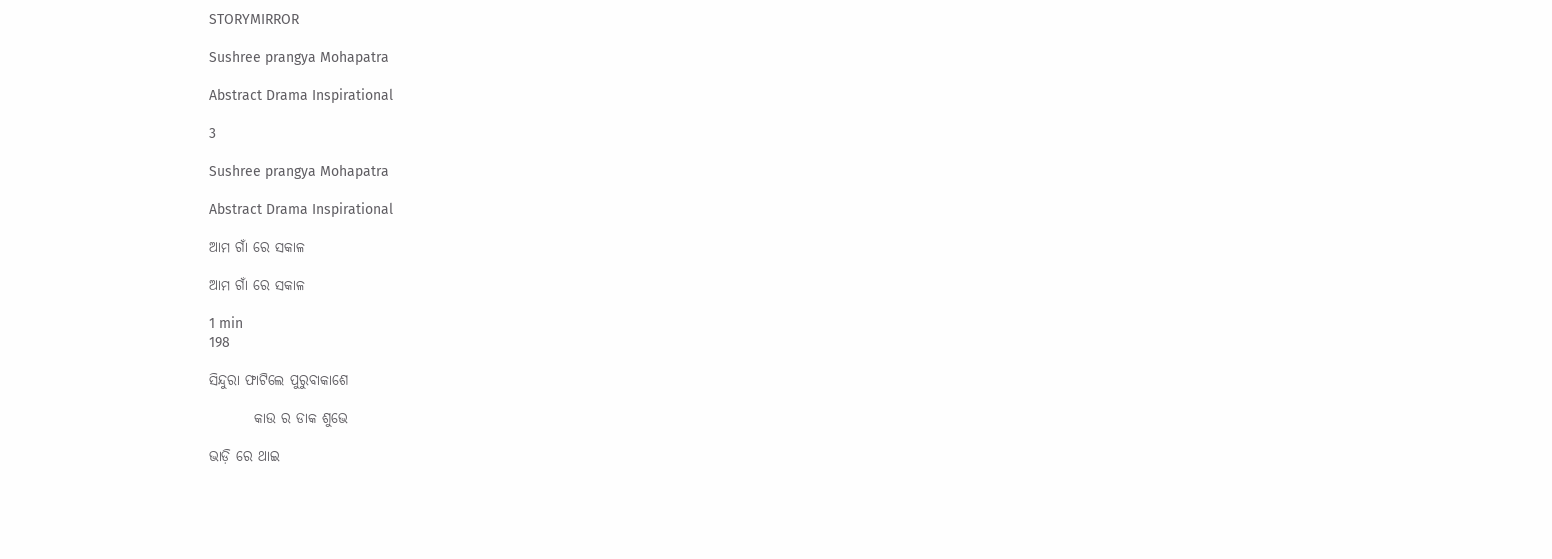STORYMIRROR

Sushree prangya Mohapatra

Abstract Drama Inspirational

3

Sushree prangya Mohapatra

Abstract Drama Inspirational

ଆମ ଗାଁ ରେ ସକାଳ

ଆମ ଗାଁ ରେ ସକାଳ

1 min
198

ସିନ୍ଦୁରା ଫାଟିଲେ ପୁରୁବାକାଶେ

        କାଉ ର ଡାକ ଶୁଭେ

ଭାଡ଼ି ରେ ଥାଇ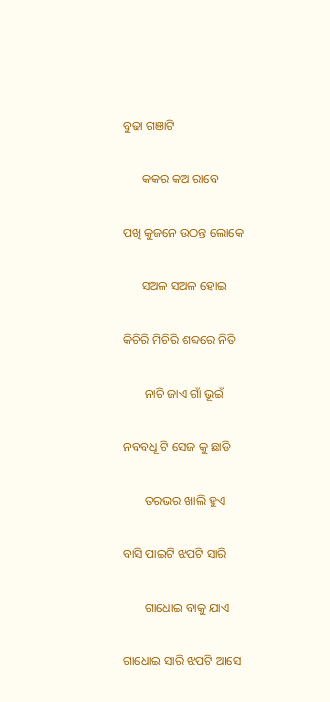ବୁଢା ଗଞାଟି

      କକର କଅ ରାବେ

ପଖି କୁଜନେ ଉଠନ୍ତ ଲୋକେ

      ସଅଳ ସଅଳ ହୋଇ

କିଚିରି ମିଚିରି ଶବ୍ଦରେ ନିତି

       ନାଚି ଜାଏ ଗାଁ ଭୂଇଁ

ନବବଧୂ ଟି ସେଜ କୁ ଛାଡି

       ତରଭର ଖାଲି ହୁଏ

ବାସି ପାଇଟି ଝପଟି ସାରି

       ଗାଧୋଇ ବାକୁ ଯାଏ

ଗାଧୋଇ ସାରି ଝପଟି ଆସେ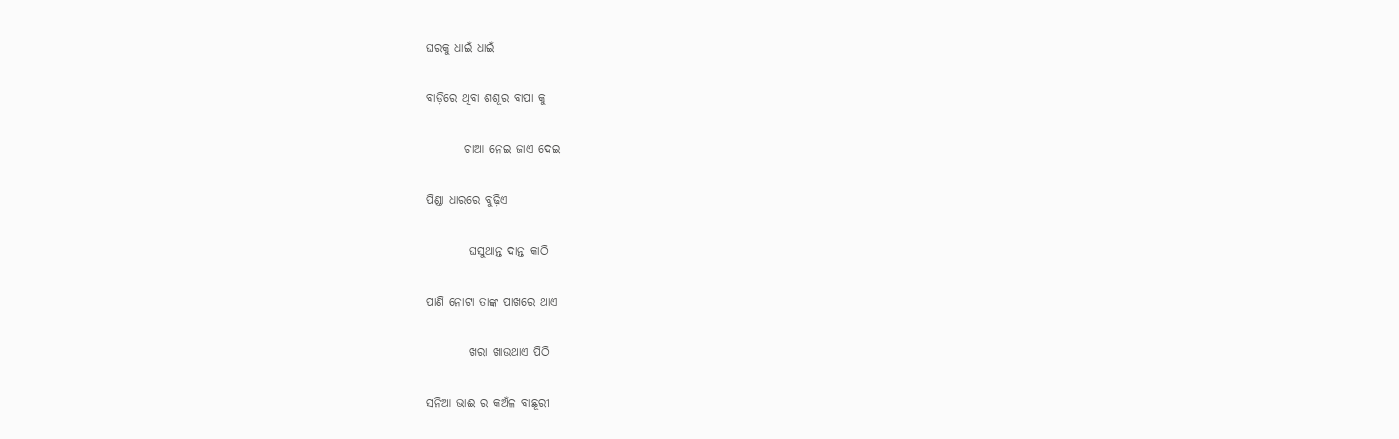ଘରକୁ ଧାଇଁ ଧାଇଁ

ବାଡ଼ିରେ ଥିବା ଶଶୂର ବାପା କୁ

        ଚାଆ ନେଇ ଜାଏ ଦେଇ

ପିଣ୍ଡା ଧାରରେ ବୁଢ଼ିଏ

         ଘସୁଥାନ୍ତ ଦାନ୍ତ କାଠି

ପାଣି ନୋଟା ତାଙ୍କ ପାଖରେ ଥାଏ

         ଖରା ଖାଉଥାଏ ପିଠି

ସନିଆ ଭାଈ ର କଅଁଳ ବାଛୂରୀ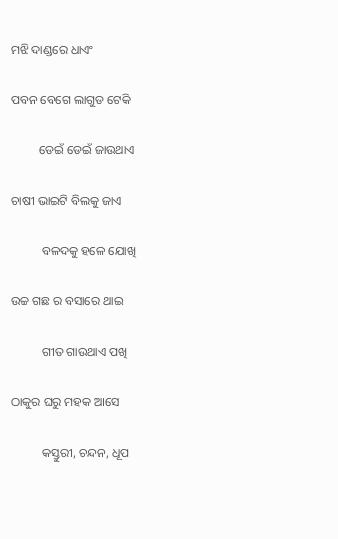ମଝି ଦାଣ୍ଡରେ ଧାଏଂ

ପବନ ବେଗେ ଲାଗୁଡ ଟେକି

         ଡେଇଁ ଡେଇଁ ଜାଉଥାଏ

ଚାଷୀ ଭାଇଟି ବିଲକୁ ଜାଏ

          ବଳଦକୁ ହଳେ ଯୋଖି

ଉଚ୍ଚ ଗଛ ର ବସାରେ ଥାଇ

          ଗୀତ ଗାଉଥାଏ ପଖି

ଠାକୁର ଘରୁ ମହକ ଆସେ

          କସ୍ତୁରୀ, ଚନ୍ଦନ, ଧୂପ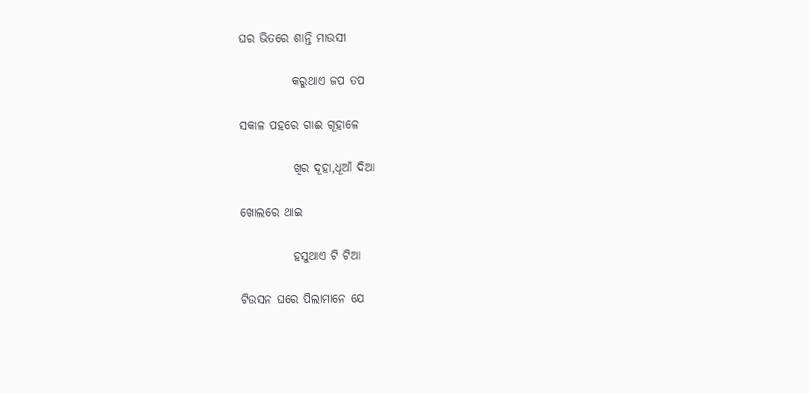ଘର ଭିତରେ ଶାନ୍ତି ମାଉସୀ

           କରୁଥାଏ ଜପ ତପ

ସକାଳ ପହରେ ଗାଈ ଗୂହାଳେ

           ଖିର ଦୂହା,ଧୂଆଁ ଦିଆ

ଖୋଲରେ ଥାଇ

           ହସୁଥାଏ ଟି ଟିଆ

ଟିଉସନ ଘରେ ପିଲାମାନେ ଯେ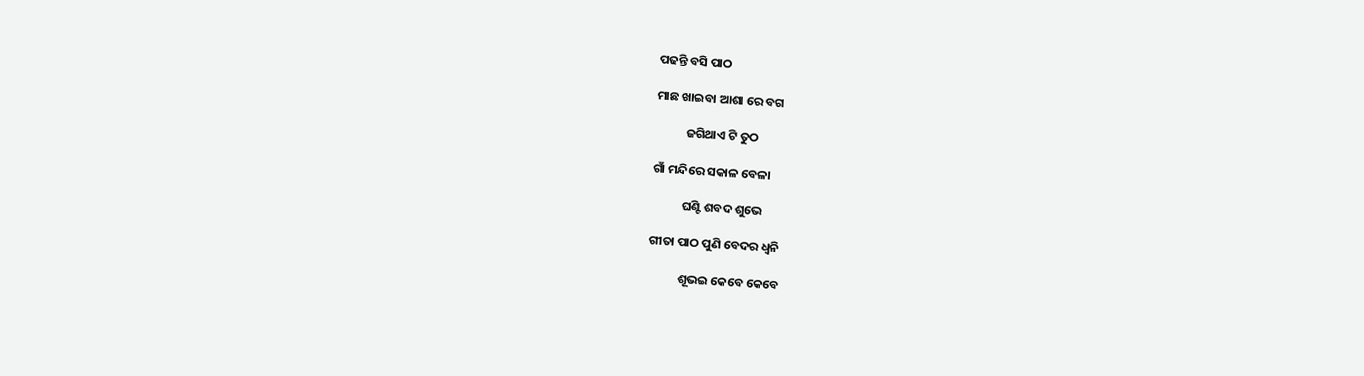ପଢନ୍ତି ବସି ପାଠ

ମାଛ ଖାଇବା ଆଶା ରେ ବଗ

           ଜଗିଥାଏ ଟି ତୁଠ

ଗାଁ ମନ୍ଦିରେ ସକାଳ ବେଳା

           ଘଣ୍ଟି ଶବଦ ଶୁଭେ

ଗୀତା ପାଠ ପୁଣି ବେଦର ଧ୍ବନି

           ଶୂଭଇ କେବେ କେବେ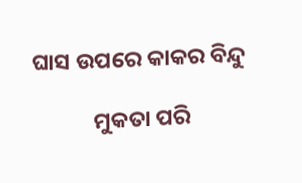ଘାସ ଉପରେ କାକର ବିନ୍ଦୁ

            ମୁକତା ପରି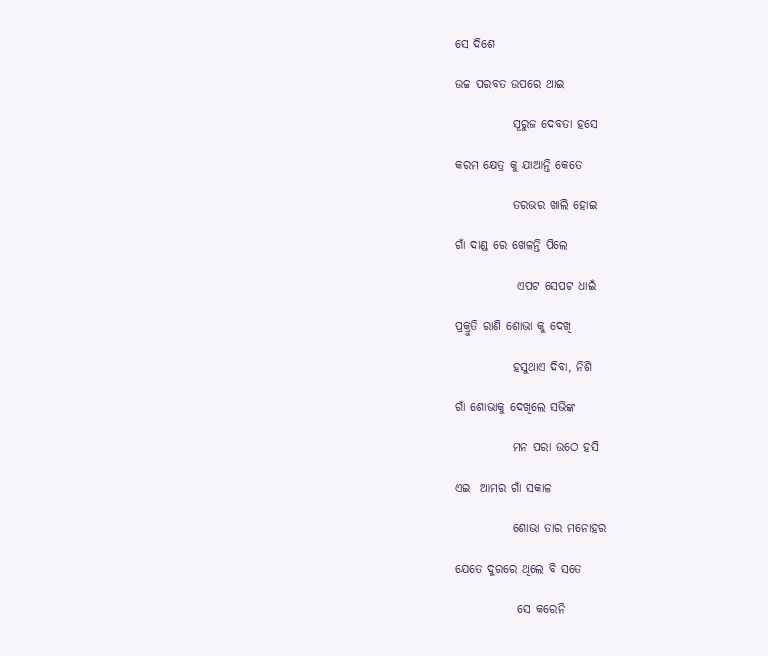ସେ ଦିଶେ

ଉଚ୍ଚ ପରବତ ଉପରେ ଥାଇ

            ସୂରୁଜ ଦେବତା ହସେ

କରମ କ୍ଷେତ୍ର କୁ ଯାଆନ୍ତି କେତେ

            ତରଭର ଖାଲି ହୋଇ

ଗାଁ ଦାଣ୍ଡ ରେ ଖେଳନ୍ତି ପିଲେ

             ଏପଟ ସେପଟ ଧାଇଁ

ପ୍ରକ୍ରୁତି ରାଣି ଶୋଭା କୁ ଦେଖି

            ହସୁଥାଏ ଦିବା, ନିଶି

ଗାଁ ଶୋଭାକୁ ଦେଖିଲେ ସଭିଙ୍କ

            ମନ ପରା ଉଠେ ହସି

ଏଇ  ଆମର ଗାଁ ସକାଳ

            ଶୋଭା ତାର ମନୋହର

ଯେତେ ଦୁରରେ ଥିଲେ ବି ସତେ

             ସେ କରେନି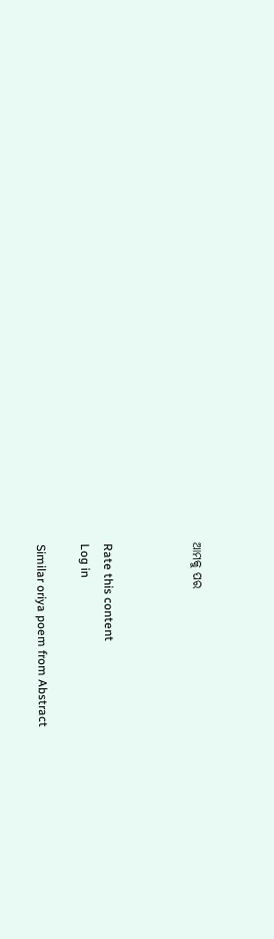ଆମକୁ ପର



Rate this content
Log in

Similar oriya poem from Abstract